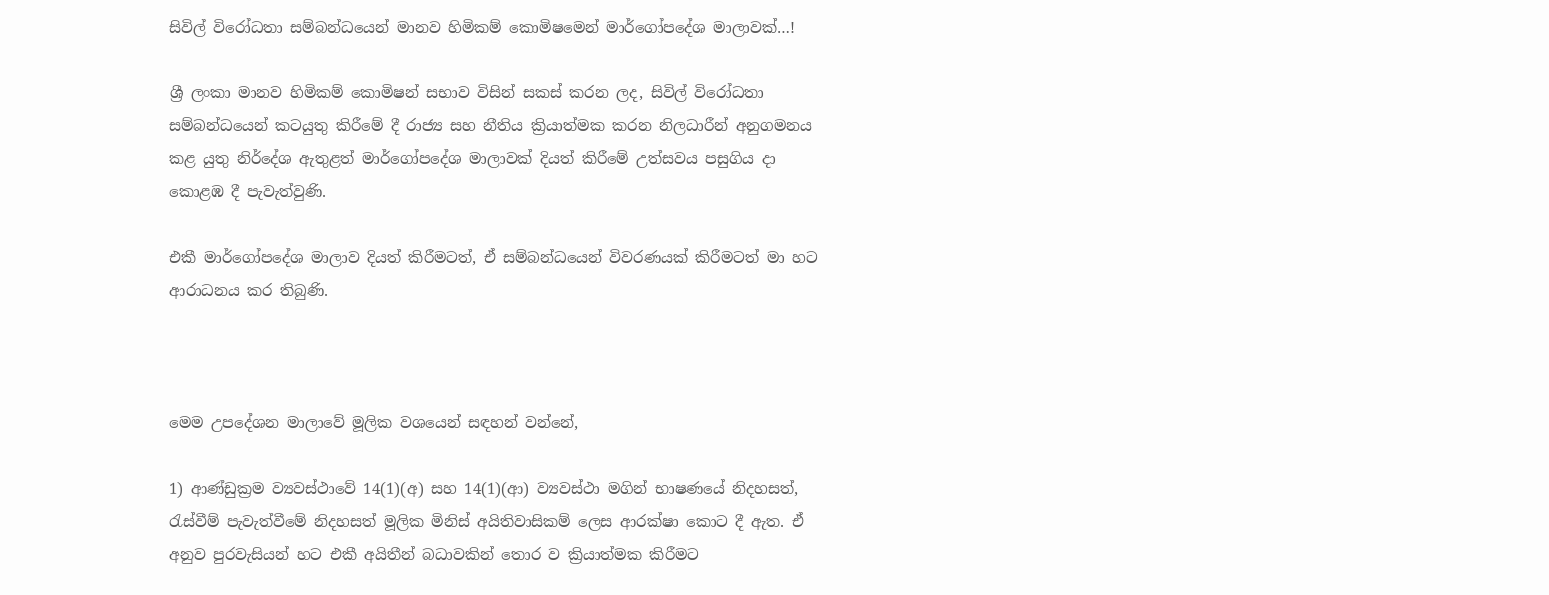සිවිල් විරෝධතා සම්බන්ධයෙන් මානව හිමිකම් කොමිෂමෙන් මාර්ගෝපදේශ මාලාවක්…!

ශ්‍රී ලංකා මානව හිමිකම් කොමිෂන් සභාව විසින් සකස් කරන ලද, සිවිල් විරෝධතා සම්බන්ධයෙන් කටයුතු කිරීමේ දී රාජ්‍ය‍ සහ නීතිය ක්‍රියාත්මක කරන නිලධාරීන් අනුගමනය කළ යුතු නිර්දේශ ඇතුළත් මාර්ගෝපදේශ මාලාවක් දියත් කිරීමේ උත්සවය පසුගිය දා කොළඹ දී පැවැත්වුණි.

එකී මාර්ගෝපදේශ මාලාව දියත් කිරීමටත්, ඒ සම්බන්ධයෙන් විවරණයක් කිරීමටත් මා හට ආරාධනය කර තිබුණි.



මෙම උපදේශන මාලාවේ මූලික වශයෙන් සඳහන් වන්නේ,

1) ආණ්ඩුක්‍රම ව්‍යවස්ථාවේ 14(1)(අ) සහ 14(1)(ආ) ව්‍යවස්ථා මගින් භාෂණයේ නිදහසත්, රැස්වීම් පැවැත්වීමේ නිදහසත් මූලික මිනිස් අයිතිවාසිකම් ලෙස ආරක්ෂා කොට දී ඇත. ඒ අනුව පුරවැසියන් හට එකී අයිතීන් බධාවකින් තොර ව ක්‍රියාත්මක කිරීමට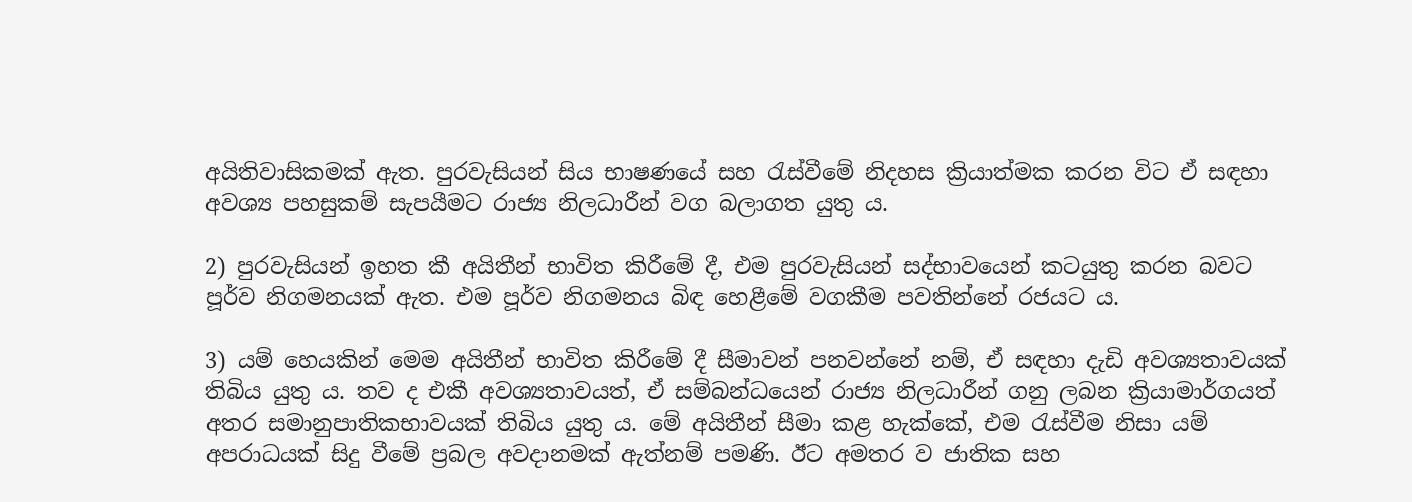අයිතිවාසිකමක් ඇත. පුරවැසියන් සිය භාෂණයේ සහ රැස්වීමේ නිදහස ක්‍රියාත්මක කරන විට ඒ සඳහා අවශ්‍ය පහසුකම් සැපයීමට රාජ්‍ය නිලධාරීන් වග බලාගත යුතු ය.

2) පුරවැසියන් ඉහත කී අයිතීන් භාවිත කිරීමේ දී, එම පුරවැසියන් සද්භාවයෙන් කටයුතු කරන බවට පූර්ව නිගමනයක් ඇත. එම පූර්ව නිගමනය බිඳ හෙළීමේ වගකීම පවතින්නේ රජයට ය.

3) යම් හෙයකින් මෙම අයිතීන් භාවිත කිරීමේ දී සීමාවන් පනවන්නේ නම්, ඒ සඳහා දැඩි අවශ්‍යතාවයක් තිබිය යුතු ය. තව ද එකී අවශ්‍යතාවයත්, ඒ සම්බන්ධයෙන් රාජ්‍ය නිලධාරීන් ගනු ලබන ක්‍රියාමාර්ගයත් අතර සමානුපාතිකභාවයක් තිබිය යුතු ය. මේ අයිතීන් සීමා කළ හැක්කේ, එම රැස්වීම නිසා යම් අපරාධයක් සිදු වීමේ ප්‍රබල අවදානමක් ඇත්නම් පමණි. ඊට අමතර ව ජාතික සහ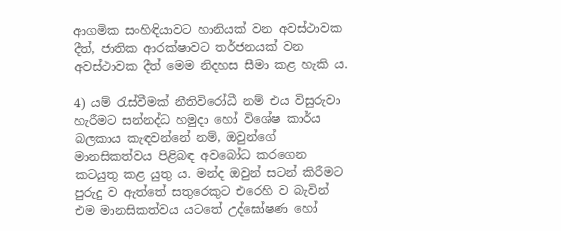ආගමික සංහිඳියාවට හානියක් වන අවස්ථාවක දීත්, ජාතික ආරක්ෂාවට තර්ජනයක් වන අවස්ථාවක දීත් මෙම නිදහස සීමා කළ හැකි ය.

4) යම් රැස්වීමක් නීතිවිරෝධී නම් එය විසුරුවා හැරීමට සන්නද්ධ හමුදා හෝ විශේෂ කාර්ය බලකාය කැඳවන්නේ නම්, ඔවුන්ගේ මානසිකත්වය පිළිබඳ අවබෝධ කරගෙන කටයුතු කළ යුතු ය. මන්ද ඔවුන් සටන් කිරීමට පුරුදු ව ඇත්තේ සතුරෙකුට එරෙහි ව බැවින් එම මානසිකත්වය යටතේ උද්ඝෝෂණ හෝ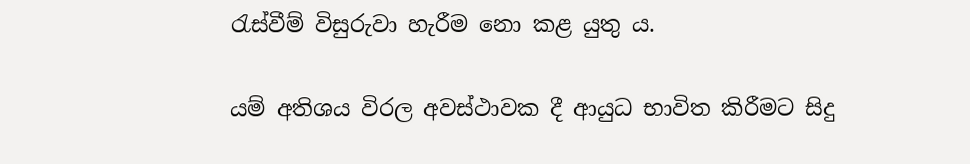රැස්වීම් විසුරුවා හැරීම නො කළ යුතු ය.

යම් අතිශය විරල අවස්ථාවක දී ආයුධ භාවිත කිරීමට සිදු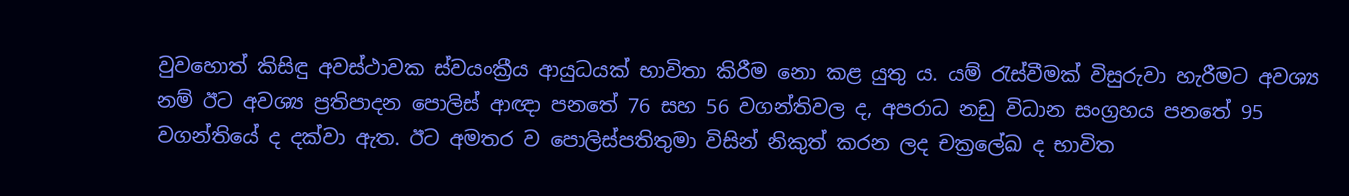වුවහොත් කිසිඳු අවස්ථාවක ස්වයංක්‍රීය ආයුධයක් භාවිතා කිරීම නො කළ යුතු ය. යම් රැස්වීමක් විසුරුවා හැරීමට අවශ්‍ය නම් ඊට අවශ්‍ය ප්‍රතිපාදන පොලිස් ආඥා පනතේ 76 සහ 56 වගන්තිවල ද, අපරාධ නඩු විධාන සංග්‍රහය පනතේ 95 වගන්තියේ ද දක්වා ඇත. ඊට අමතර ව පොලිස්පතිතුමා විසින් නිකුත් කරන ලද චක්‍රලේඛ ද භාවිත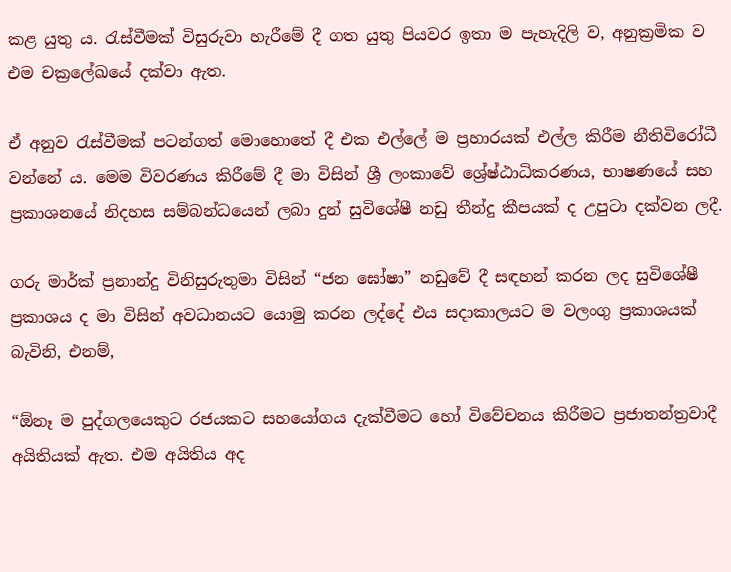කළ යුතු ය. රැස්වීමක් විසුරුවා හැරීමේ දී ගත යුතු පියවර ඉතා ම පැහැදිලි ව, අනුක්‍රමික ව එම චක්‍රලේඛයේ දක්වා ඇත.

ඒ අනුව රැස්වීමක් පටන්ගත් මොහොතේ දී එක එල්ලේ ම ප්‍රහාරයක් එල්ල කිරීම නීතිවිරෝධී වන්නේ ය. මෙම විවරණය කිරීමේ දී මා විසින් ශ්‍රී ලංකාවේ ශ්‍රේෂ්ඨාධිකරණය, භාෂණයේ සහ ප්‍රකාශනයේ නිදහස සම්බන්ධයෙන් ලබා දුන් සුවිශේෂී නඩු තීන්දු කීපයක් ද උපුටා දක්වන ලදී.

ගරු මාර්ක් ප්‍රනාන්දු විනිසුරුතුමා විසින් “ජන ඝෝෂා” නඩුවේ දී සඳහන් කරන ලද සුවිශේෂී ප්‍රකාශය ද මා විසින් අවධානයට යොමු කරන ලද්දේ එය සදාකාලයට ම වලංගු ප්‍රකාශයක් බැවිනි, එනම්,

“ඕනෑ ම පුද්ගලයෙකුට රජයකට සහයෝගය දැක්වීමට හෝ විවේචනය කිරීමට ප්‍රජාතන්ත්‍රවාදී අයිතියක් ඇත. එම අයිතිය අද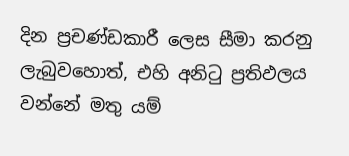දින ප්‍රචණ්ඩකාරී ලෙස සීමා කරනු ලැබුවහොත්, එහි අනිටු ප්‍රතිඵලය වන්නේ මතු යම්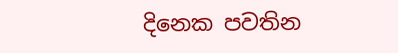දිනෙක පවතින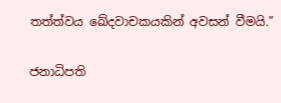තත්ත්වය ඛේදවාචකයකින් අවසන් වීමයි.”

ජනාධිපති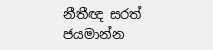නීතීඥ සරත් ජයමාන්න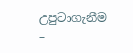උපුටාගැනීම –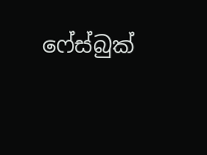ෆේස්බුක්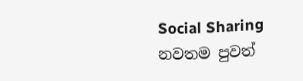Social Sharing
නවතම පුවත්